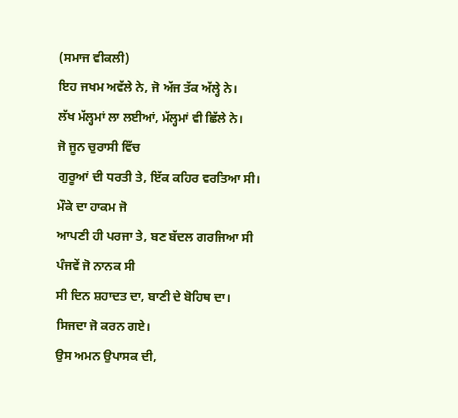(ਸਮਾਜ ਵੀਕਲੀ)
ਇਹ ਜਖਮ ਅਵੱਲੇ ਨੇ, ਜੋ ਅੱਜ ਤੱਕ ਅੱਲ੍ਹੇ ਨੇ।
ਲੱਖ ਮੱਲ੍ਹਮਾਂ ਲਾ ਲਈਆਂ, ਮੱਲ੍ਹਮਾਂ ਵੀ ਛਿੱਲੇ ਨੇ।
ਜੋ ਜੂਨ ਚੁਰਾਸੀ ਵਿੱਚ
ਗੁਰੂਆਂ ਦੀ ਧਰਤੀ ਤੇ, ਇੱਕ ਕਹਿਰ ਵਰਤਿਆ ਸੀ।
ਮੌਕੇ ਦਾ ਹਾਕਮ ਜੋ
ਆਪਣੀ ਹੀ ਪਰਜਾ ਤੇ, ਬਣ ਬੱਦਲ ਗਰਜਿਆ ਸੀ
ਪੰਜਵੇਂ ਜੋ ਨਾਨਕ ਸੀ
ਸੀ ਦਿਨ ਸ਼ਹਾਦਤ ਦਾ, ਬਾਣੀ ਦੇ ਬੋਹਿਥ ਦਾ।
ਸਿਜਦਾ ਜੋ ਕਰਨ ਗਏ।
ਉਸ ਅਮਨ ਉਪਾਸਕ ਦੀ,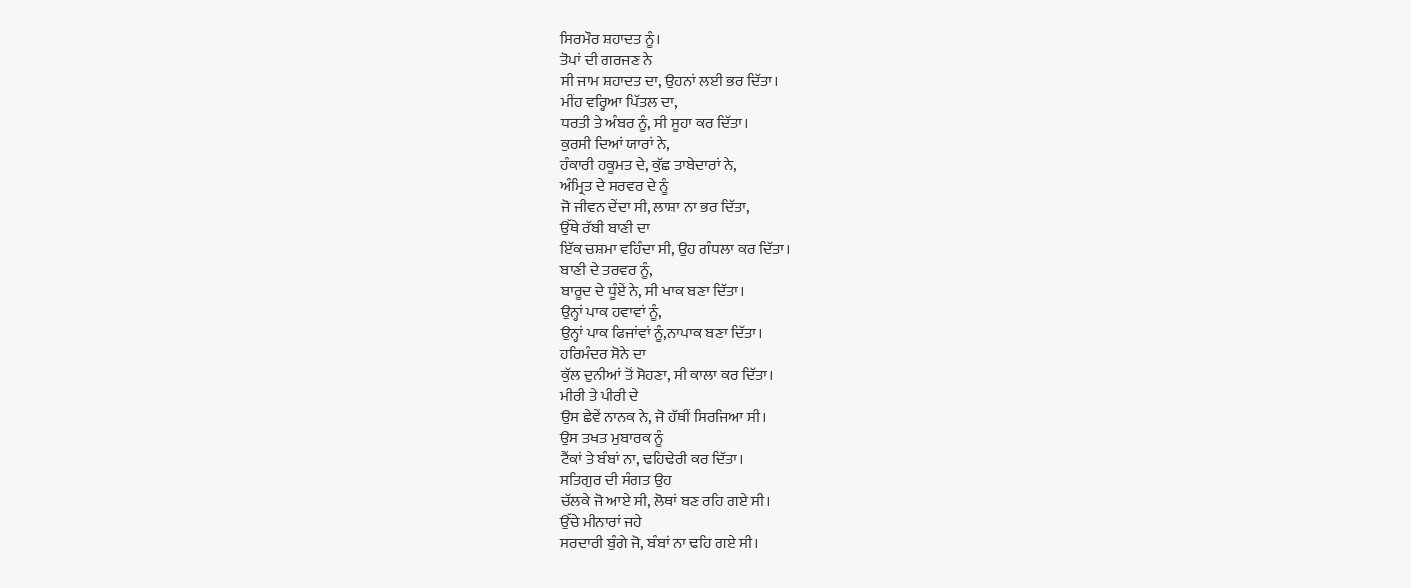ਸਿਰਮੌਰ ਸ਼ਹਾਦਤ ਨੂੰ।
ਤੋਪਾਂ ਦੀ ਗਰਜਣ ਨੇ
ਸੀ ਜਾਮ ਸ਼ਹਾਦਤ ਦਾ, ਉਹਨਾਂ ਲਈ ਭਰ ਦਿੱਤਾ।
ਮੀਂਹ ਵਰ੍ਹਿਆ ਪਿੱਤਲ ਦਾ,
ਧਰਤੀ ਤੇ ਅੰਬਰ ਨੂੰ, ਸੀ ਸੂਹਾ ਕਰ ਦਿੱਤਾ।
ਕੁਰਸੀ ਦਿਆਂ ਯਾਰਾਂ ਨੇ,
ਹੰਕਾਰੀ ਹਕੂਮਤ ਦੇ, ਕੁੱਛ ਤਾਬੇਦਾਰਾਂ ਨੇ,
ਅੰਮ੍ਰਿਤ ਦੇ ਸਰਵਰ ਦੇ ਨੂੰ
ਜੋ ਜੀਵਨ ਦੇਂਦਾ ਸੀ, ਲਾਸ਼ਾ ਨਾ ਭਰ ਦਿੱਤਾ,
ਉੱਥੇ ਰੱਬੀ ਬਾਣੀ ਦਾ
ਇੱਕ ਚਸ਼ਮਾ ਵਹਿੰਦਾ ਸੀ, ਉਹ ਗੰਧਲਾ ਕਰ ਦਿੱਤਾ।
ਬਾਣੀ ਦੇ ਤਰਵਰ ਨੂੰ,
ਬਾਰੂਦ ਦੇ ਧੂੰਏਂ ਨੇ, ਸੀ ਖਾਕ ਬਣਾ ਦਿੱਤਾ।
ਉਨ੍ਹਾਂ ਪਾਕ ਹਵਾਵਾਂ ਨੂੰ,
ਉਨ੍ਹਾਂ ਪਾਕ ਫਿਜਾਂਵਾਂ ਨੂੰ,ਨਾਪਾਕ ਬਣਾ ਦਿੱਤਾ।
ਹਰਿਮੰਦਰ ਸੋਨੇ ਦਾ
ਕੁੱਲ ਦੁਨੀਆਂ ਤੋਂ ਸੋਹਣਾ, ਸੀ ਕਾਲਾ ਕਰ ਦਿੱਤਾ।
ਮੀਰੀ ਤੇ ਪੀਰੀ ਦੇ
ਉਸ ਛੇਵੇਂ ਨਾਨਕ ਨੇ, ਜੋ ਹੱਥੀਂ ਸਿਰਜਿਆ ਸੀ।
ਉਸ ਤਖਤ ਮੁਬਾਰਕ ਨੂੰ
ਟੈਂਕਾਂ ਤੇ ਬੰਬਾਂ ਨਾ, ਢਹਿਢੇਰੀ ਕਰ ਦਿੱਤਾ।
ਸਤਿਗੁਰ ਦੀ ਸੰਗਤ ਉਹ
ਚੱਲਕੇ ਜੋ ਆਏ ਸੀ, ਲੋਥਾਂ ਬਣ ਰਹਿ ਗਏ ਸੀ।
ਉੱਚੇ ਮੀਨਾਰਾਂ ਜਹੇ
ਸਰਦਾਰੀ ਬੁੰਗੇ ਜੋ, ਬੰਬਾਂ ਨਾ ਢਹਿ ਗਏ ਸੀ।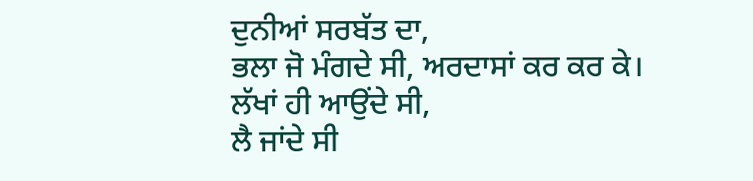ਦੁਨੀਆਂ ਸਰਬੱਤ ਦਾ,
ਭਲਾ ਜੋ ਮੰਗਦੇ ਸੀ, ਅਰਦਾਸਾਂ ਕਰ ਕਰ ਕੇ।
ਲੱਖਾਂ ਹੀ ਆਉਂਦੇ ਸੀ,
ਲੈ ਜਾਂਦੇ ਸੀ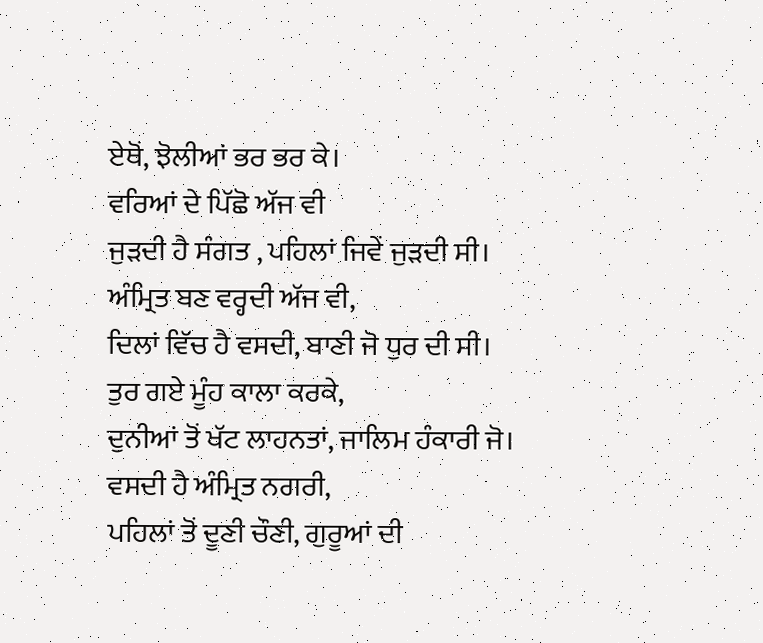ਏਥੋਂ, ਝੋਲੀਆਂ ਭਰ ਭਰ ਕੇ।
ਵਰਿਆਂ ਦੇ ਪਿੱਛੋ ਅੱਜ ਵੀ
ਜੁੜਦੀ ਹੈ ਸੰਗਤ , ਪਹਿਲਾਂ ਜਿਵੇਂ ਜੁੜਦੀ ਸੀ।
ਅੰਮ੍ਰਿਤ ਬਣ ਵਰ੍ਹਦੀ ਅੱਜ ਵੀ,
ਦਿਲਾਂ ਵਿੱਚ ਹੈ ਵਸਦੀ, ਬਾਣੀ ਜੋ ਧੁਰ ਦੀ ਸੀ।
ਤੁਰ ਗਏ ਮੂੰਹ ਕਾਲਾ ਕਰਕੇ,
ਦੁਨੀਆਂ ਤੋਂ ਖੱਟ ਲਾਹਨਤਾਂ, ਜਾਲਿਮ ਹੰਕਾਰੀ ਜੋ।
ਵਸਦੀ ਹੈ ਅੰਮ੍ਰਿਤ ਨਗਰੀ,
ਪਹਿਲਾਂ ਤੋਂ ਦੂਣੀ ਚੌਣੀ, ਗੁਰੂਆਂ ਦੀ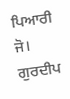ਪਿਆਰੀ ਜੋ।
ਗੁਰਦੀਪ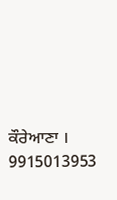ਕੌਰੇਆਣਾ ।
9915013953